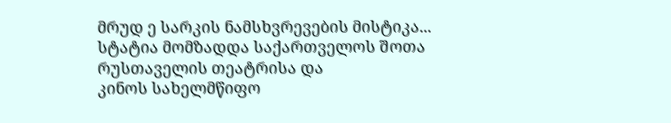მრუდ ე სარკის ნამსხვრევების მისტიკა...
სტატია მომზადდა საქართველოს შოთა რუსთაველის თეატრისა და
კინოს სახელმწიფო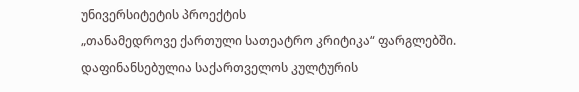უნივერსიტეტის პროექტის
„თანამედროვე ქართული სათეატრო კრიტიკა“ ფარგლებში.
დაფინანსებულია საქართველოს კულტურის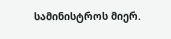სამინისტროს მიერ.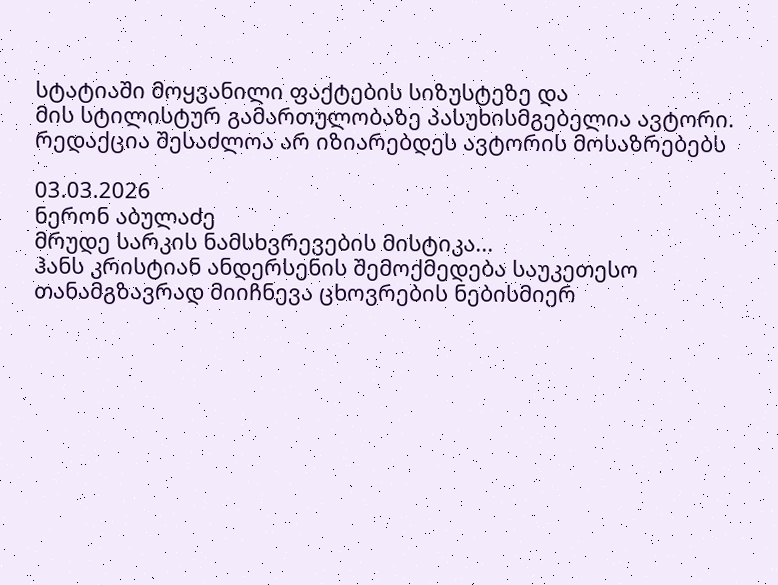სტატიაში მოყვანილი ფაქტების სიზუსტეზე და
მის სტილისტურ გამართულობაზე პასუხისმგებელია ავტორი.
რედაქცია შესაძლოა არ იზიარებდეს ავტორის მოსაზრებებს

03.03.2026
ნერონ აბულაძე
მრუდე სარკის ნამსხვრევების მისტიკა...
ჰანს კრისტიან ანდერსენის შემოქმედება საუკეთესო თანამგზავრად მიიჩნევა ცხოვრების ნებისმიერ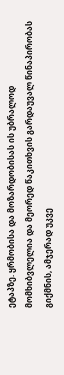ეტაპზე. ყრმობისა და მოზარდობისას ის უბრალოდ მომხიბვლელია და მეორედ წაკითხვის გარდაუვალ წინაპირობას გიქმნის, ამჯერად უკვე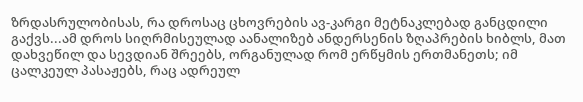ზრდასრულობისას, რა დროსაც ცხოვრების ავ-კარგი მეტნაკლებად განცდილი გაქვს...ამ დროს სიღრმისეულად აანალიზებ ანდერსენის ზღაპრების ხიბლს, მათ დახვეწილ და სევდიან შრეებს, ორგანულად რომ ერწყმის ერთმანეთს; იმ ცალკეულ პასაჟებს, რაც ადრეულ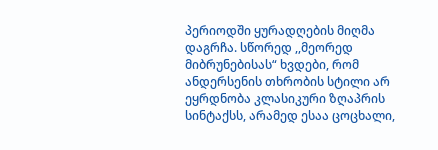პერიოდში ყურადღების მიღმა დაგრჩა. სწორედ ,,მეორედ მიბრუნებისას“ ხვდები, რომ ანდერსენის თხრობის სტილი არ ეყრდნობა კლასიკური ზღაპრის სინტაქსს, არამედ ესაა ცოცხალი,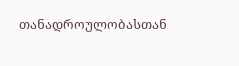თანადროულობასთან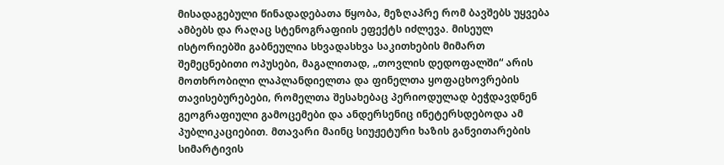მისადაგებული წინადადებათა წყობა, მეზღაპრე რომ ბავშებს უყვება ამბებს და რაღაც სტენოგრაფიის ეფექტს იძლევა. მისეულ ისტორიებში გაბნეულია სხვადასხვა საკითხების მიმართ შემეცნებითი ოპუსები, მაგალითად, „თოვლის დედოფალში“ არის მოთხრობილი ლაპლანდიელთა და ფინელთა ყოფაცხოვრების თავისებურებები, რომელთა შესახებაც პერიოდულად ბეჭდავდნენ გეოგრაფიული გამოცემები და ანდერსენიც ინეტერსდებოდა ამ პუბლიკაციებით. მთავარი მაინც სიუჟეტური ხაზის განვითარების სიმარტივის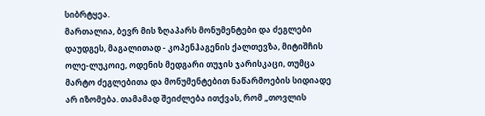სიბრტყეა.
მართალია, ბევრ მის ზღაპარს მონუმენტები და ძეგლები დაუდგეს, მაგალითად - კოპენჰაგენის ქალთევზა, მიტიშჩის ოლე-ლუკოიე, ოდენის მედგარი თუჯის ჯარისკაცი, თუმცა მარტო ძეგლებითა და მონუმენტებით ნაწარმოების სიდიადე არ იზომება. თამამად შეიძლება ითქვას, რომ „თოვლის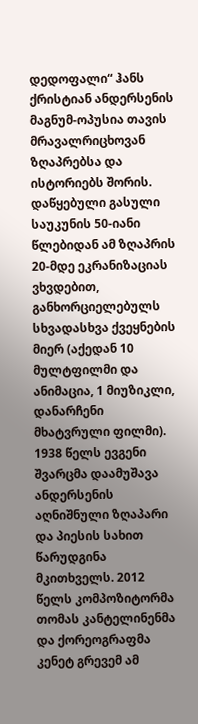დედოფალი“ ჰანს ქრისტიან ანდერსენის მაგნუმ-ოპუსია თავის მრავალრიცხოვან ზღაპრებსა და ისტორიებს შორის. დაწყებული გასული საუკუნის 50-იანი წლებიდან ამ ზღაპრის 20-მდე ეკრანიზაციას ვხვდებით, განხორციელებულს სხვადასხვა ქვეყნების მიერ (აქედან 10 მულტფილმი და ანიმაცია, 1 მიუზიკლი, დანარჩენი მხატვრული ფილმი). 1938 წელს ევგენი შვარცმა დაამუშავა ანდერსენის აღნიშნული ზღაპარი და პიესის სახით წარუდგინა მკითხველს. 2012 წელს კომპოზიტორმა თომას კანტელინენმა და ქორეოგრაფმა კენეტ გრევემ ამ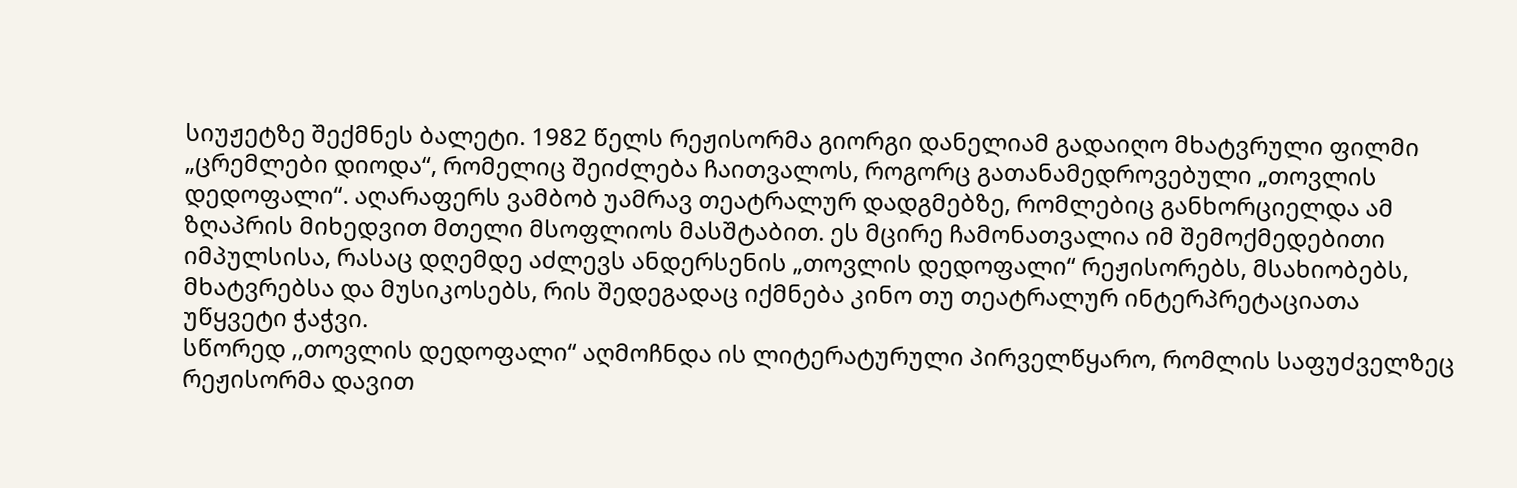სიუჟეტზე შექმნეს ბალეტი. 1982 წელს რეჟისორმა გიორგი დანელიამ გადაიღო მხატვრული ფილმი „ცრემლები დიოდა“, რომელიც შეიძლება ჩაითვალოს, როგორც გათანამედროვებული „თოვლის დედოფალი“. აღარაფერს ვამბობ უამრავ თეატრალურ დადგმებზე, რომლებიც განხორციელდა ამ ზღაპრის მიხედვით მთელი მსოფლიოს მასშტაბით. ეს მცირე ჩამონათვალია იმ შემოქმედებითი იმპულსისა, რასაც დღემდე აძლევს ანდერსენის „თოვლის დედოფალი“ რეჟისორებს, მსახიობებს, მხატვრებსა და მუსიკოსებს, რის შედეგადაც იქმნება კინო თუ თეატრალურ ინტერპრეტაციათა უწყვეტი ჭაჭვი.
სწორედ ,,თოვლის დედოფალი“ აღმოჩნდა ის ლიტერატურული პირველწყარო, რომლის საფუძველზეც რეჟისორმა დავით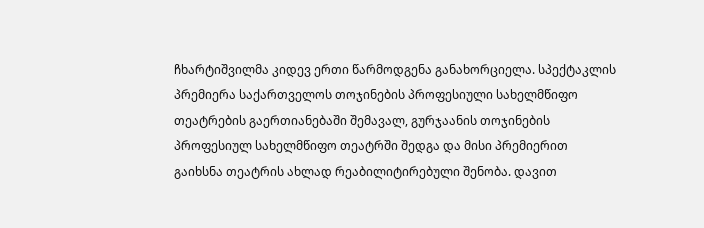ჩხარტიშვილმა კიდევ ერთი წარმოდგენა განახორციელა. სპექტაკლის პრემიერა საქართველოს თოჯინების პროფესიული სახელმწიფო თეატრების გაერთიანებაში შემავალ, გურჯაანის თოჯინების პროფესიულ სახელმწიფო თეატრში შედგა და მისი პრემიერით გაიხსნა თეატრის ახლად რეაბილიტირებული შენობა. დავით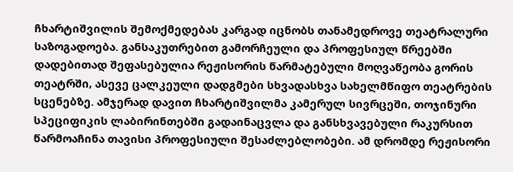ჩხარტიშვილის შემოქმედებას კარგად იცნობს თანამედროვე თეატრალური საზოგადოება. განსაკუთრებით გამორჩეული და პროფესიულ წრეებში დადებითად შეფასებულია რეჟისორის წარმატებული მოღვაწეობა გორის თეატრში, ასევე ცალკეული დადგმები სხვადასხვა სახელმწიფო თეატრების სცენებზე. ამჯერად დავით ჩხარტიშვილმა კამერულ სივრცეში, თოჯინური სპეციფიკის ლაბირინთებში გადაინაცვლა და განსხვავებული რაკურსით წარმოაჩინა თავისი პროფესიული შესაძლებლობები. ამ დრომდე რეჟისორი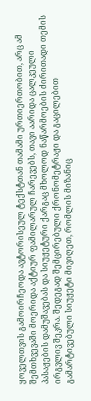ყოველთვის გამოირჩეოდა ავტორისეულ ტექსტთან თამამი ურთიერთობით, არც ამ შემთხვევაში მოერიდა აქტიურ ფამილარულ ჩარევებს, თავი აარიდა ცალკეული პასაჟების დამუშავებას და სიუჟეტური ქარგაც მხოლოდ ნაწარმოების ძირითადი თემის ირგვლივ შეკრა. შედეგად შემცირებული ქრონომეტრაჟი და გაცილებით გამარტივებული სიუჟეტი მივიღეთ, რომლის მიზანიც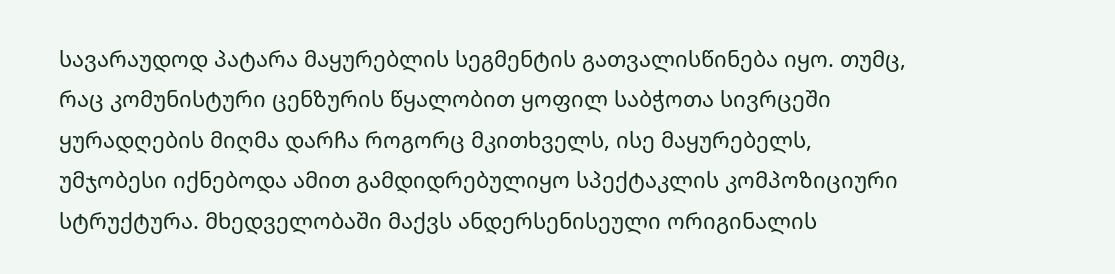სავარაუდოდ პატარა მაყურებლის სეგმენტის გათვალისწინება იყო. თუმც, რაც კომუნისტური ცენზურის წყალობით ყოფილ საბჭოთა სივრცეში ყურადღების მიღმა დარჩა როგორც მკითხველს, ისე მაყურებელს, უმჯობესი იქნებოდა ამით გამდიდრებულიყო სპექტაკლის კომპოზიციური სტრუქტურა. მხედველობაში მაქვს ანდერსენისეული ორიგინალის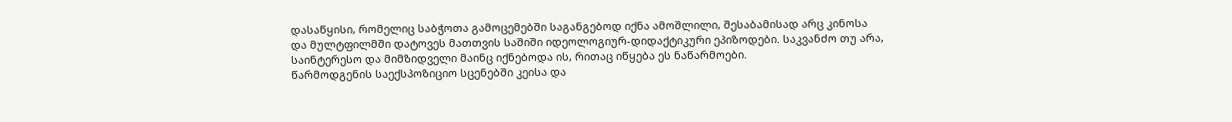დასაწყისი, რომელიც საბჭოთა გამოცემებში საგანგებოდ იქნა ამოშლილი, შესაბამისად არც კინოსა და მულტფილმში დატოვეს მათთვის საშიში იდეოლოგიურ-დიდაქტიკური ეპიზოდები. საკვანძო თუ არა, საინტერესო და მიმზიდველი მაინც იქნებოდა ის, რითაც იწყება ეს ნაწარმოები.
წარმოდგენის საექსპოზიციო სცენებში კეისა და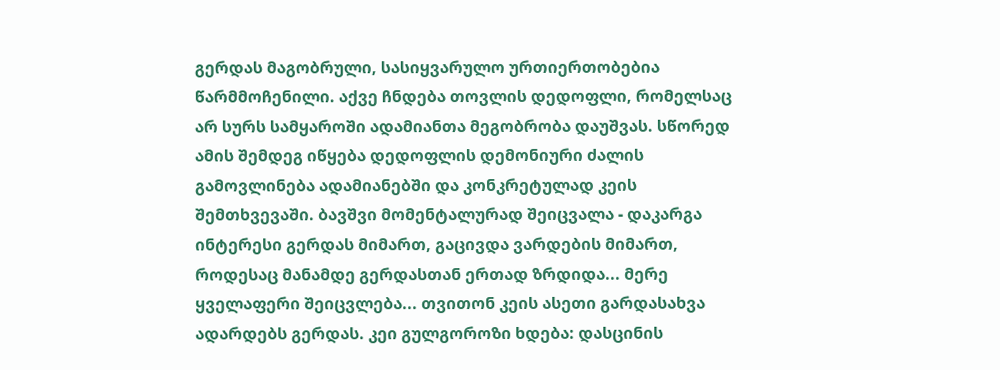გერდას მაგობრული, სასიყვარულო ურთიერთობებია წარმმოჩენილი. აქვე ჩნდება თოვლის დედოფლი, რომელსაც არ სურს სამყაროში ადამიანთა მეგობრობა დაუშვას. სწორედ ამის შემდეგ იწყება დედოფლის დემონიური ძალის გამოვლინება ადამიანებში და კონკრეტულად კეის შემთხვევაში. ბავშვი მომენტალურად შეიცვალა - დაკარგა ინტერესი გერდას მიმართ, გაცივდა ვარდების მიმართ, როდესაც მანამდე გერდასთან ერთად ზრდიდა... მერე ყველაფერი შეიცვლება... თვითონ კეის ასეთი გარდასახვა ადარდებს გერდას. კეი გულგოროზი ხდება: დასცინის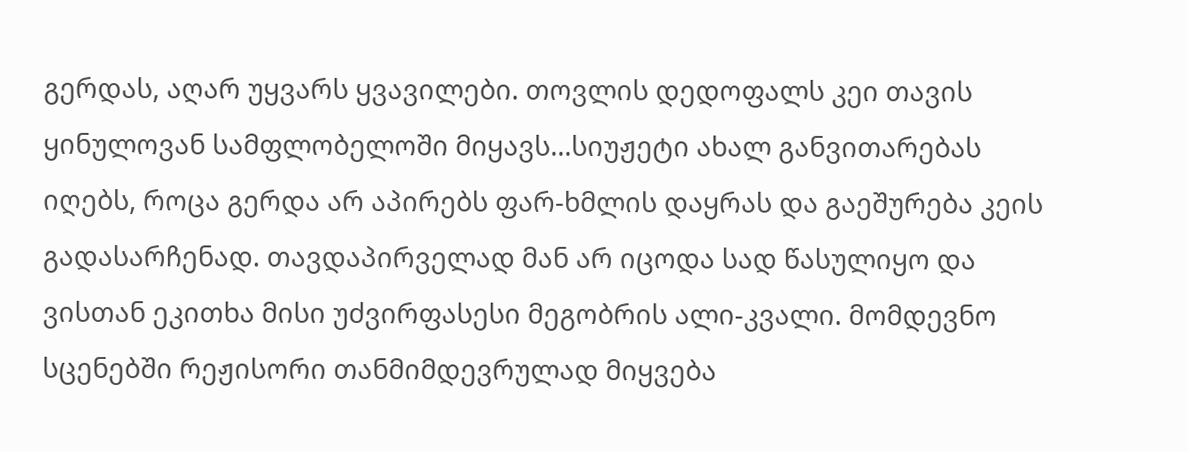გერდას, აღარ უყვარს ყვავილები. თოვლის დედოფალს კეი თავის ყინულოვან სამფლობელოში მიყავს...სიუჟეტი ახალ განვითარებას იღებს, როცა გერდა არ აპირებს ფარ-ხმლის დაყრას და გაეშურება კეის გადასარჩენად. თავდაპირველად მან არ იცოდა სად წასულიყო და ვისთან ეკითხა მისი უძვირფასესი მეგობრის ალი-კვალი. მომდევნო სცენებში რეჟისორი თანმიმდევრულად მიყვება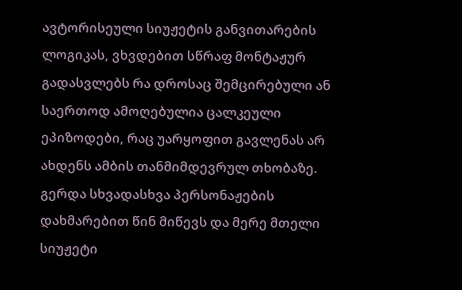ავტორისეული სიუჟეტის განვითარების ლოგიკას, ვხვდებით სწრაფ მონტაჟურ გადასვლებს რა დროსაც შემცირებული ან საერთოდ ამოღებულია ცალკეული ეპიზოდები, რაც უარყოფით გავლენას არ ახდენს ამბის თანმიმდევრულ თხობაზე. გერდა სხვადასხვა პერსონაჟების დახმარებით წინ მიწევს და მერე მთელი სიუჟეტი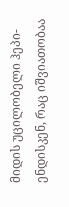მიდის უცილობელი ჰეპი-ენდისკენ, რაც იშვიათობაა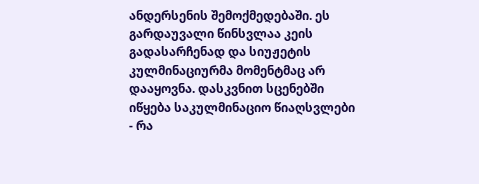ანდერსენის შემოქმედებაში. ეს გარდაუვალი წინსვლაა კეის გადასარჩენად და სიუჟეტის კულმინაციურმა მომენტმაც არ დააყოვნა. დასკვნით სცენებში იწყება საკულმინაციო წიაღსვლები - რა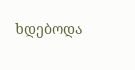ხდებოდა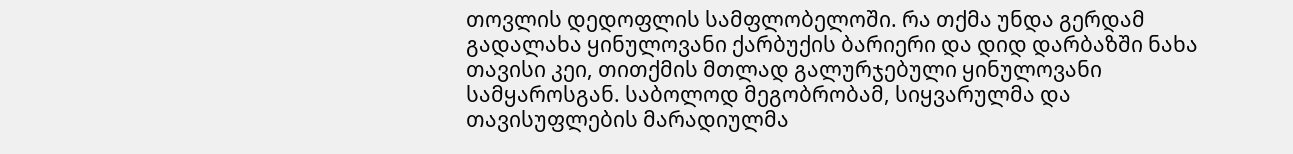თოვლის დედოფლის სამფლობელოში. რა თქმა უნდა გერდამ გადალახა ყინულოვანი ქარბუქის ბარიერი და დიდ დარბაზში ნახა თავისი კეი, თითქმის მთლად გალურჯებული ყინულოვანი სამყაროსგან. საბოლოდ მეგობრობამ, სიყვარულმა და თავისუფლების მარადიულმა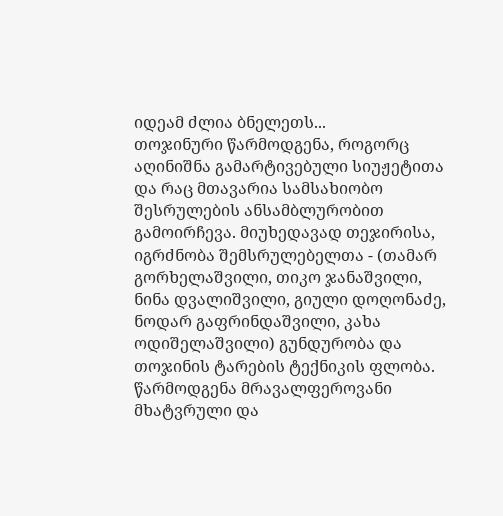იდეამ ძლია ბნელეთს...
თოჯინური წარმოდგენა, როგორც აღინიშნა გამარტივებული სიუჟეტითა და რაც მთავარია სამსახიობო შესრულების ანსამბლურობით გამოირჩევა. მიუხედავად თეჯირისა, იგრძნობა შემსრულებელთა - (თამარ გორხელაშვილი, თიკო ჯანაშვილი, ნინა დვალიშვილი, გიული დოღონაძე, ნოდარ გაფრინდაშვილი, კახა ოდიშელაშვილი) გუნდურობა და თოჯინის ტარების ტექნიკის ფლობა.
წარმოდგენა მრავალფეროვანი მხატვრული და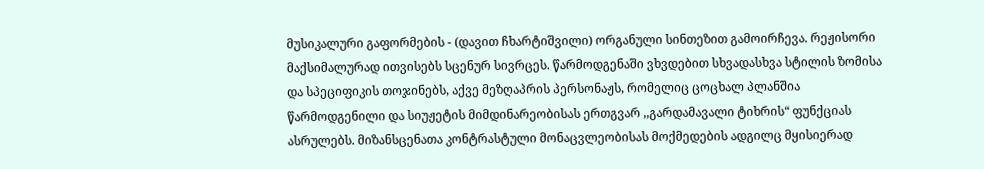მუსიკალური გაფორმების - (დავით ჩხარტიშვილი) ორგანული სინთეზით გამოირჩევა. რეჟისორი მაქსიმალურად ითვისებს სცენურ სივრცეს. წარმოდგენაში ვხვდებით სხვადასხვა სტილის ზომისა და სპეციფიკის თოჯინებს, აქვე მეზღაპრის პერსონაჟს, რომელიც ცოცხალ პლანშია წარმოდგენილი და სიუჟეტის მიმდინარეობისას ერთგვარ ,,გარდამავალი ტიხრის“ ფუნქციას ასრულებს. მიზანსცენათა კონტრასტული მონაცვლეობისას მოქმედების ადგილც მყისიერად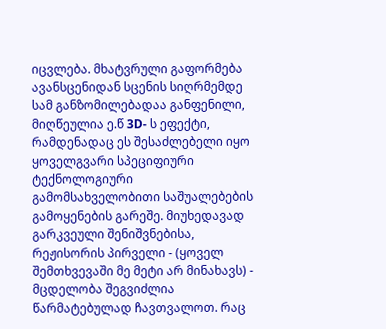იცვლება. მხატვრული გაფორმება ავანსცენიდან სცენის სიღრმემდე სამ განზომილებადაა განფენილი, მიღწეულია ე.წ 3D- ს ეფექტი, რამდენადაც ეს შესაძლებელი იყო ყოველგვარი სპეციფიური ტექნოლოგიური გამომსახველობითი საშუალებების გამოყენების გარეშე. მიუხედავად გარკვეული შენიშვნებისა, რეჟისორის პირველი - (ყოველ შემთხვევაში მე მეტი არ მინახავს) - მცდელობა შეგვიძლია წარმატებულად ჩავთვალოთ. რაც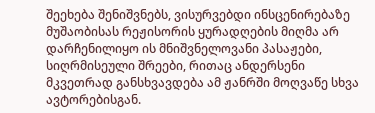შეეხება შენიშვნებს, ვისურვებდი ინსცენირებაზე მუშაობისას რეჟისორის ყურადღების მიღმა არ დარჩენილიყო ის მნიშვნელოვანი პასაჟები, სიღრმისეული შრეები, რითაც ანდერსენი მკვეთრად განსხვავდება ამ ჟანრში მოღვაწე სხვა ავტორებისგან.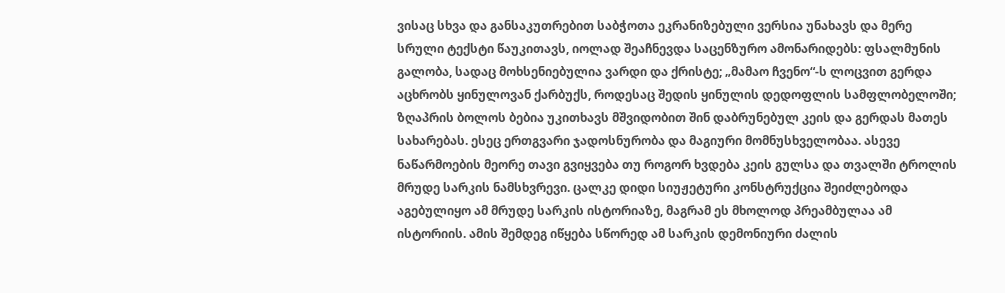ვისაც სხვა და განსაკუთრებით საბჭოთა ეკრანიზებული ვერსია უნახავს და მერე სრული ტექსტი წაუკითავს, იოლად შეაჩნევდა საცენზურო ამონარიდებს: ფსალმუნის გალობა, სადაც მოხსენიებულია ვარდი და ქრისტე; „მამაო ჩვენო“-ს ლოცვით გერდა აცხრობს ყინულოვან ქარბუქს, როდესაც შედის ყინულის დედოფლის სამფლობელოში; ზღაპრის ბოლოს ბებია უკითხავს მშვიდობით შინ დაბრუნებულ კეის და გერდას მათეს სახარებას. ესეც ერთგვარი ჯადოსნურობა და მაგიური მომნუსხველობაა. ასევე ნაწარმოების მეორე თავი გვიყვება თუ როგორ ხვდება კეის გულსა და თვალში ტროლის მრუდე სარკის ნამსხვრევი. ცალკე დიდი სიუჟეტური კონსტრუქცია შეიძლებოდა აგებულიყო ამ მრუდე სარკის ისტორიაზე, მაგრამ ეს მხოლოდ პრეამბულაა ამ ისტორიის. ამის შემდეგ იწყება სწორედ ამ სარკის დემონიური ძალის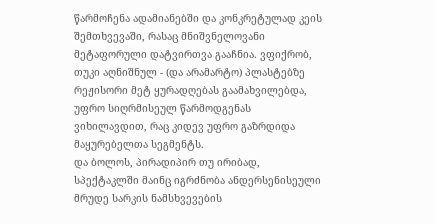წარმოჩენა ადამიანებში და კონკრეტულად კეის შემთხვევაში, რასაც მნიშვნელოვანი მეტაფორული დატვირთვა გააჩნია. ვფიქრობ, თუკი აღნიშნულ - (და არამარტო) პლასტებზე რეჟისორი მეტ ყურადღებას გაამახვილებდა, უფრო სიღრმისეულ წარმოდგენას ვიხილავდით, რაც კიდევ უფრო გაზრდიდა მაყურებელთა სეგმენტს.
და ბოლოს, პირადიპირ თუ ირიბად, სპექტაკლში მაინც იგრძნობა ანდერსენისეული მრუდე სარკის ნამსხვევების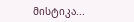მისტიკა...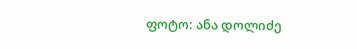ფოტო: ანა დოლიძე